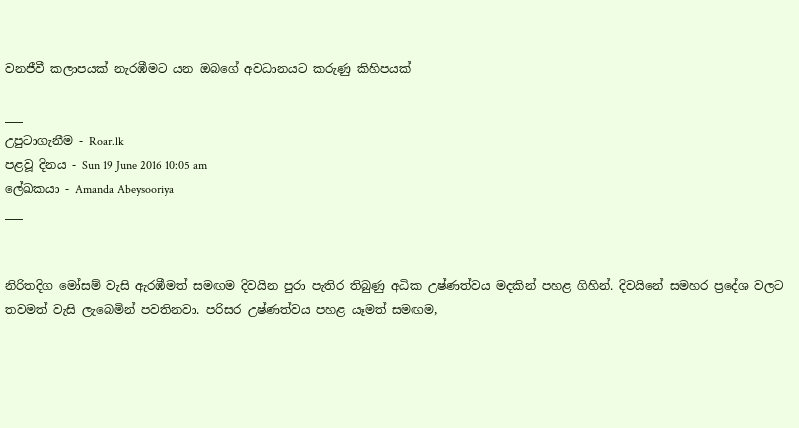වනජීවී කලාපයක් නැරඹීමට යන ඔබගේ අවධානයට කරුණු කිහිපයක්

___
උපුටාගැනීම - Roar.lk
පළවූ දිනය - Sun 19 June 2016 10:05 am
ලේඛකයා - Amanda Abeysooriya
___


නිරිතදිග මෝසම් වැසි ඇරඹීමත් සමඟම දිවයින පුරා පැතිර තිබුණු අධික උෂ්ණත්වය මදකින් පහළ ගිහින්. දිවයිනේ සමහර ප්‍රදේශ වලට තවමත් වැසි ලැබෙමින් පවතිනවා. පරිසර උෂ්ණත්වය පහළ යෑමත් සමඟම,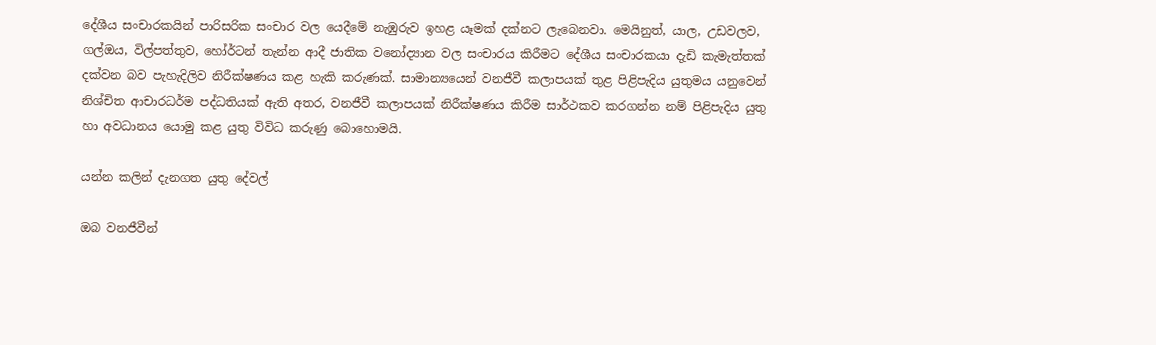දේශීය සංචාරකයින් පාරිසරික සංචාර වල යෙදීමේ නැඹුරුව ඉහළ යෑමක් දක්නට ලැබෙනවා. මෙයිනුත්, යාල, උඩවලව, ගල්ඔය, විල්පත්තුව, හෝර්ටන් තැන්න ආදී ජාතික වනෝද්‍යාන වල සංචාරය කිරීමට දේශීය සංචාරකයා දැඩි කැමැත්තක් දක්වන බව පැහැදිලිව නිරීක්ෂණය කළ හැකි කරුණක්. සාමාන්‍යයෙන් වනජීවී කලාපයක් තුළ පිළිපැදිය යුතුමය යනුවෙන් නිශ්චිත ආචාරධර්ම පද්ධතියක් ඇති අතර, වනජීවී කලාපයක් නිරීක්ෂණය කිරීම සාර්ථකව කරගන්න නම් පිළිපැදිය යුතු හා අවධානය යොමු කළ යුතු විවිධ කරුණු බොහොමයි.

යන්න කලින් දැනගත යුතු දේවල්

ඔබ වනජීවීන්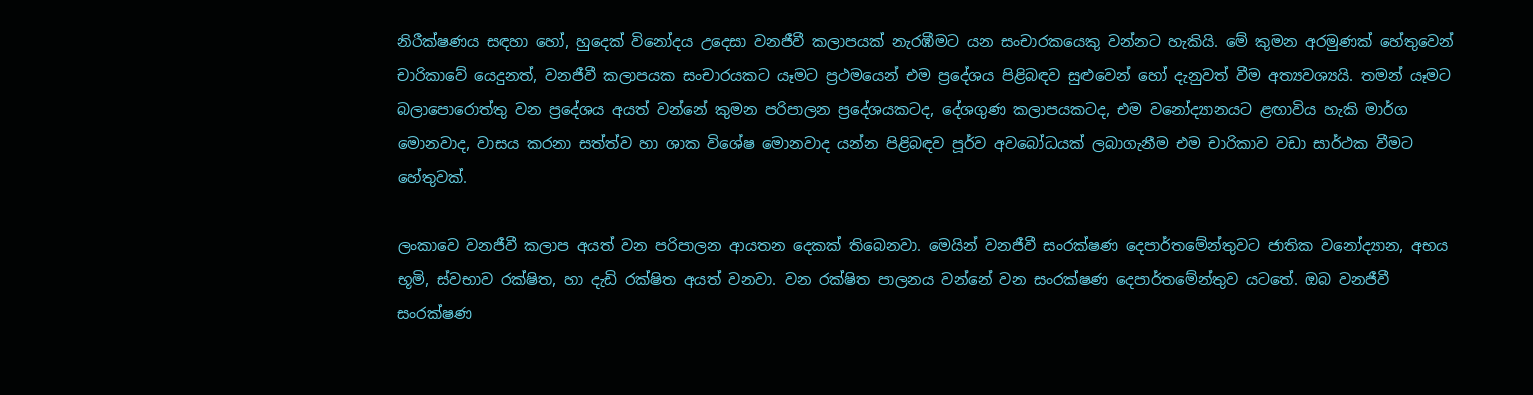නිරීක්ෂණය සඳහා හෝ, හුදෙක් විනෝදය උදෙසා වනජීවී කලාපයක් නැරඹීමට යන සංචාරකයෙකු වන්නට හැකියි. මේ කුමන අරමුණක් හේතුවෙන් චාරිකාවේ යෙදුනත්, වනජීවී කලාපයක සංචාරයකට යෑමට ප්‍රථමයෙන් එම ප්‍රදේශය පිළිබඳව සුළුවෙන් හෝ දැනුවත් වීම අත්‍යවශ්‍යයි. තමන් යෑමට බලාපොරොත්තු වන ප්‍රදේශය අයත් වන්නේ කුමන පරිපාලන ප්‍රදේශයකටද, දේශගුණ කලාපයකටද, එම වනෝද්‍යානයට ළඟාවිය හැකි මාර්ග මොනවාද, වාසය කරනා සත්ත්ව හා ශාක විශේෂ මොනවාද යන්න පිළිබඳව පූර්ව අවබෝධයක් ලබාගැනීම එම චාරිකාව වඩා සාර්ථක වීමට හේතුවක්.

ලංකාවෙ වනජීවී කලාප අයත් වන පරිපාලන ආයතන දෙකක් තිබෙනවා. මෙයින් වනජීවී සංරක්ෂණ දෙපාර්තමේන්තුවට ජාතික වනෝද්‍යාන, අභය භූමි, ස්වභාව රක්ෂිත, හා දැඩි රක්ෂිත අයත් වනවා. වන රක්ෂිත පාලනය වන්නේ වන සංරක්ෂණ දෙපාර්තමේන්තුව යටතේ. ඔබ වනජීවී සංරක්ෂණ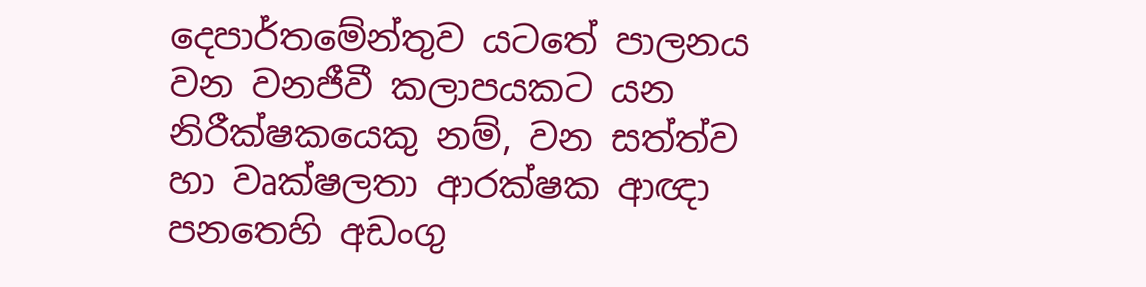දෙපාර්තමේන්තුව යටතේ පාලනය වන වනජීවී කලාපයකට යන නිරීක්ෂකයෙකු නම්, වන සත්ත්ව හා වෘක්ෂලතා ආරක්ෂක ආඥා පනතෙහි අඩංගු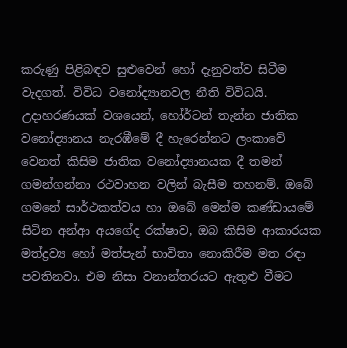කරුණු පිළිබඳව සුළුවෙන් හෝ දැනුවත්ව සිටීම වැදගත්. විවිධ වනෝද්‍යානවල නීති විවිධයි. උදාහරණයක් වශයෙන්, හෝර්ටන් තැන්න ජාතික වනෝද්‍යානය නැරඹීමේ දී හැරෙන්නට ලංකාවේ වෙනත් කිසිම ජාතික වනෝද්‍යානයක දී තමන් ගමන්ගන්නා රථවාහන වලින් බැසීම තහනම්. ඔබේ ගමනේ සාර්ථකත්වය හා ඔබේ මෙන්ම කණ්ඩායමේ සිටින අන්ආ අයගේද රක්ෂාව, ඔබ කිසිම ආකාරයක මත්ද්‍රව්‍ය හෝ මත්පැන් භාවිතා නොකිරීම මත රඳා පවතිනවා. එම නිසා වනාන්තරයට ඇතුළු වීමට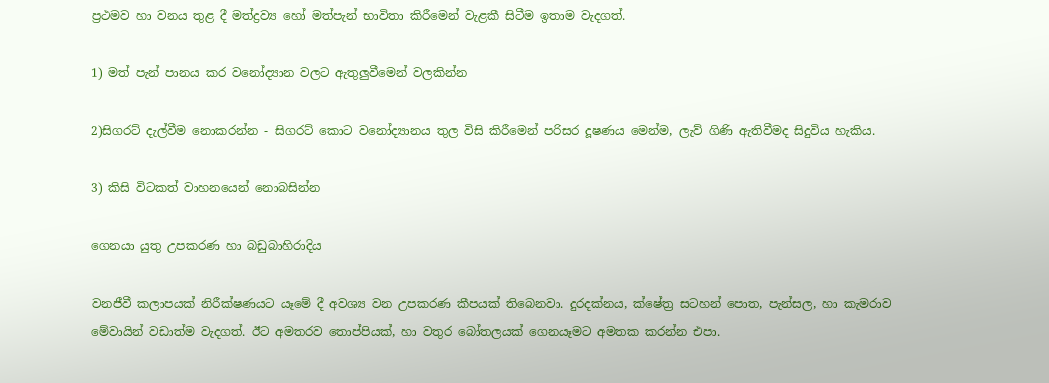ප්‍රථමව හා වනය තුළ දී මත්ද්‍රව්‍ය හෝ මත්පැන් භාවිතා කිරීමෙන් වැළකී සිටීම ඉතාම වැදගත්.

1) මත් පැන් පානය කර වනෝද්‍යාන වලට ඇතුලුවීමෙන් වලකින්න

2)සිගරට් දැල්වීම නොකරන්න - සිගරට් කොට වනෝද්‍යානය තුල විසි කිරීමෙන් පරිසර දූෂණය මෙන්ම, ලැව් ගිණි ඇතිවීමද සිදුවිය හැකිය.

3) කිසි විටකත් වාහනයෙන් නොබසින්න

ගෙනයා යුතු උපකරණ හා බඩුබාහිරාදිය

වනජීවී කලාපයක් නිරීක්ෂණයට යෑමේ දී අවශ්‍ය වන උපකරණ කීපයක් තිබෙනවා. දුරදක්නය, ක්ෂේත්‍ර සටහන් පොත, පැන්සල, හා කැමරාව මේවායින් වඩාත්ම වැදගත්. ඊට අමතරව තොප්පියක්, හා වතුර බෝතලයක් ගෙනයෑමට අමතක කරන්න එපා.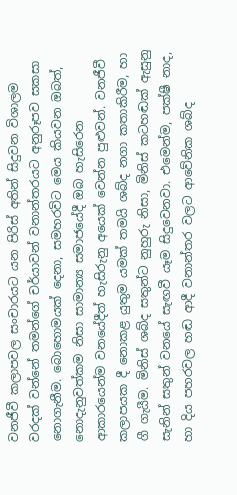වනජීවී කලාපවල සංචාරයට යන පිරිස් අතින් සිදුවන විශාලම වරදක් වන්නේ තමන්ගේ චර්යාවන් වනාන්තරයට අනුරූපව සකසා නොගැනීම. බොහොමයක් දෙනා, සමහරවිට මෙය කියවන ඔබත්, නොදැනුවත්කම නිසා සාමාන්‍ය සමාජයේදී ඔබ හැසිරෙන ආකාරයෙන්ම වනයේදීත් හැසිරුනු අයෙක් වෙන්න පුළුවන්. වනජීවී කලාපයක දී නොකළ යුතුම යමක් තමයි ශබ්ද නගා කතාකිරීම, හා ගී ගැයීම. මිනිස් ශබ්ද සතුන්ට නුහුරු නිසා, මිනිස් කටහඬක් ඇසුනු සැනින් සතුන් වනයේ සැඟවී යෑම සිදුවෙනවා. එමෙන්ම, පක්ෂී නාද, හා දිය පහරවල හඬ ආදී වනාන්තර වලට ආවේනික ශබ්ද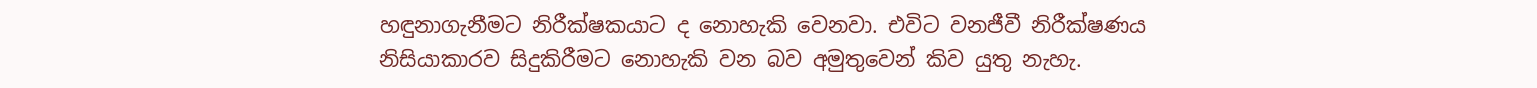හඳුනාගැනීමට නිරීක්ෂකයාට ද නොහැකි වෙනවා. එවිට වනජීවී නිරීක්ෂණය නිසියාකාරව සිදුකිරීමට නොහැකි වන බව අමුතුවෙන් කිව යුතු නැහැ.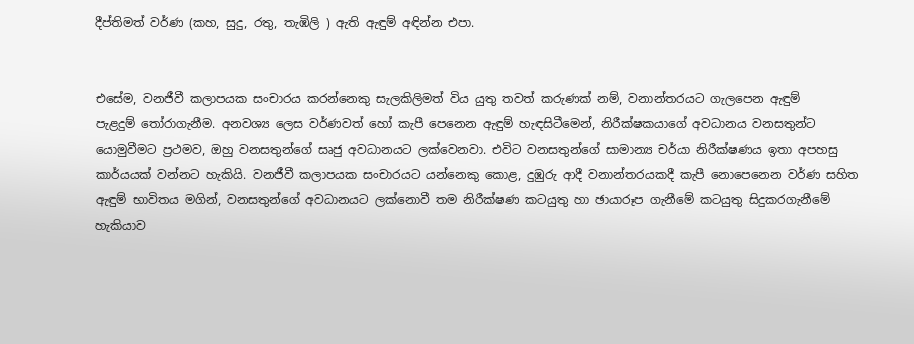දීප්තිමත් වර්ණ (කහ, සුදු, රතු, තැඹිලි ) ඇති ඇඳුම් අඳින්න එපා.


එසේම, වනජීවී කලාපයක සංචාරය කරන්නෙකු සැලකිලිමත් විය යුතු තවත් කරුණක් නම්, වනාන්තරයට ගැලපෙන ඇඳුම් පැළදුම් ‍තෝරාගැනීම. අනවශ්‍ය ලෙස වර්ණවත් හෝ කැපී පෙනෙන ඇඳුම් හැඳසිටීමෙන්, නිරීක්ෂකයාගේ අවධානය වනසතුන්ට යොමුවීමට ප්‍රථමව, ඔහු වනසතුන්ගේ සෘජු අවධානයට ලක්වෙනවා. එවිට වනසතුන්ගේ සාමාන්‍ය චර්යා නිරීක්ෂණය ඉතා අපහසු කාර්යයක් වන්නට හැකියි. වනජීවී කලාපයක සංචාරයට යන්නෙකු කොළ, දුඹුරු ආදී වනාන්තරයකදී කැපී නොපෙනෙන වර්ණ සහිත ඇඳුම් භාවිතය මගින්, වනසතුන්ගේ අවධානයට ලක්නොවී තම නිරීක්ෂණ කටයුතු හා ඡායාරූප ගැනීමේ කටයුතු සිදුකරගැනීමේ හැකියාව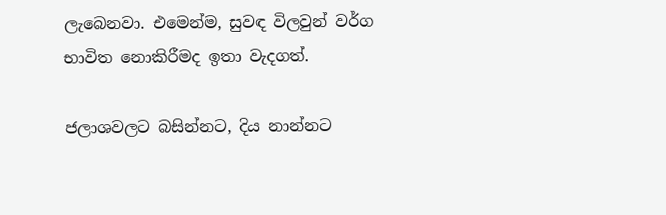ලැබෙනවා. එමෙන්ම, සුවඳ විලවුන් වර්ග භාවිත නොකිරීමද ඉතා වැදගත්.

ජලාශවලට බසින්නට, දිය නාන්නට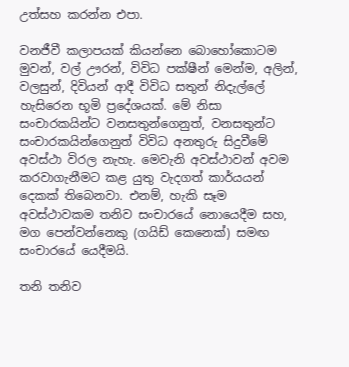උත්සහ කරන්න එපා.

වනජීවී කලාපයක් කියන්නෙ බොහෝකොටම මුවන්, වල් ඌරන්, විවිධ පක්ෂීන් මෙන්ම, අලින්, වලසුන්, දිවියන් ආදී විවිධ සතුන් නිදැල්ලේ හැසිරෙන භූමි ප්‍රදේශයක්. මේ නිසා සංචාරකයින්ට වනසතුන්ගෙනුත්, වනසතුන්ට සංචාරකයින්ගෙනුත් විවිධ අනතුරු සිදුවීමේ අවස්ථා විරල නැහැ. මෙවැනි අවස්ථාවන් අවම කරවාගැනීමට කළ යුතු වැදගත් කාර්යයන් දෙකක් තිබෙනවා. එනම්, හැකි සෑම අවස්ථාවකම තනිව සංචාරයේ නොයෙදීම සහ, මග පෙන්වන්නෙකු (ගයිඩ් කෙනෙක්) සමඟ සංචාරයේ යෙදීමයි.

තනි තනිව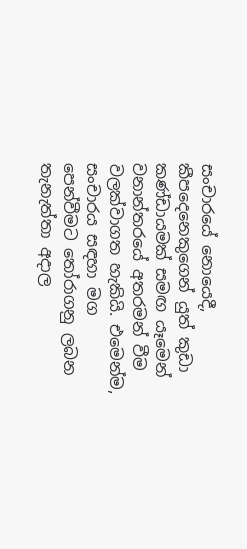සංචාරයේ නොයෙදී, කීපදෙනෙකුගෙන් යුත් කුඩා කණ්ඩායමක් සමඟ යෑමෙන් වනාන්තරයේ අතරමන් වීම වලක්වාගත හැකියි. එමෙන්ම, සංචාරය සඳහා මග පෙන්වීමට ‍තෝරාගනු ලබන තැනැත්තා අදාල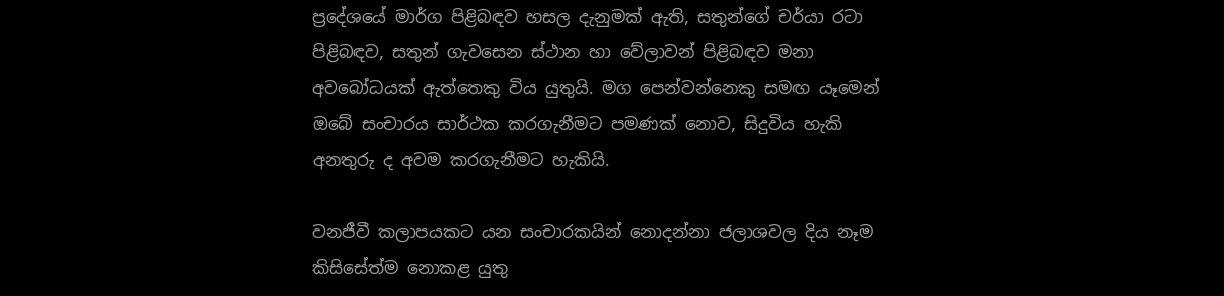ප්‍රදේශයේ මාර්ග පිළිබඳව හසල දැනුමක් ඇති, සතුන්ගේ චර්යා රටා පිළිබඳව, සතුන් ගැවසෙන ස්ථාන හා වේලාවන් පිළිබඳව මනා අවබෝධයක් ඇත්තෙකු විය යුතුයි. මග පෙන්වන්නෙකු සමඟ යෑමෙන් ඔබේ සංචාරය සාර්ථක කරගැනීමට පමණක් නොව, සිදුවිය හැකි අනතුරු ද අවම කරගැනීමට හැකියි.

වනජීවී කලාපයකට යන සංචාරකයින් නොදන්නා ජලාශවල දිය නෑම කිසිසේත්ම නොකළ යුතු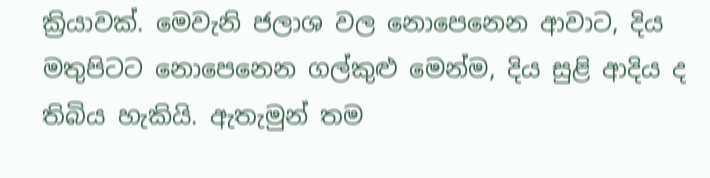ක්‍රියාවක්. මෙවැනි ජලාශ වල නොපෙනෙන ආවාට, දිය මතුපිටට නොපෙනෙන ගල්කුළු මෙන්ම, දිය සුළි ආදිය ද තිබිය හැකියි. ඇතැමුන් තම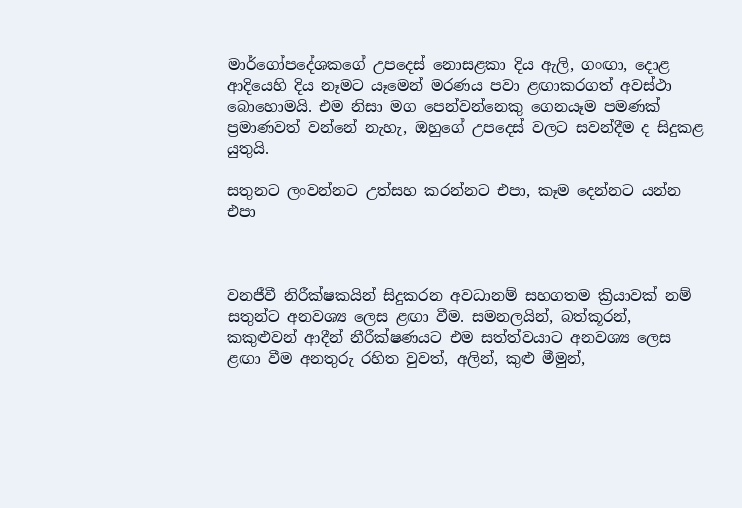මාර්ගෝපදේශකගේ උපදෙස් නොසළකා දිය ඇලි, ගංඟා, දොළ ආදියෙහි දිය නෑමට යෑමෙන් මරණය පවා ළඟාකරගත් අවස්ථා බොහොමයි. එම නිසා මග පෙන්වන්නෙකු ගෙනයෑම පමණක් ප්‍රමාණවත් වන්නේ නැහැ, ඔහුගේ උපදෙස් වලට සවන්දීම ද සිදුකළ යුතුයි.

සතුනට ලංවන්නට උත්සහ කරන්නට එපා, කෑම දෙන්නට යන්න එපා



වනජීවී නිරීක්ෂකයින් සිදුකරන අවධානම් සහගතම ක්‍රියාවක් නම් සතුන්ට අනවශ්‍ය ලෙස ළඟා වීම. සමනලයින්, බත්කූරන්, කකුළුවන් ආදීන් නීරීක්ෂණයට එම සත්ත්වයාට අනවශ්‍ය ලෙස ළඟා වීම අනතුරු රහිත වුවත්, අලින්, කුළු මීමුන්,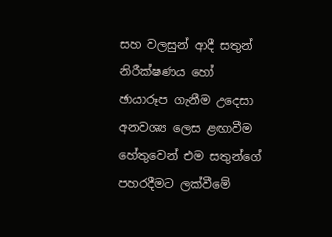සහ වලසුන් ආදී සතුන් නිරීක්ෂණය හෝ ඡායාරූප ගැනීම උදෙසා අනවශ්‍ය ලෙස ළඟාවීම හේතුවෙන් එම සතුන්ගේ පහරදීමට ලක්වීමේ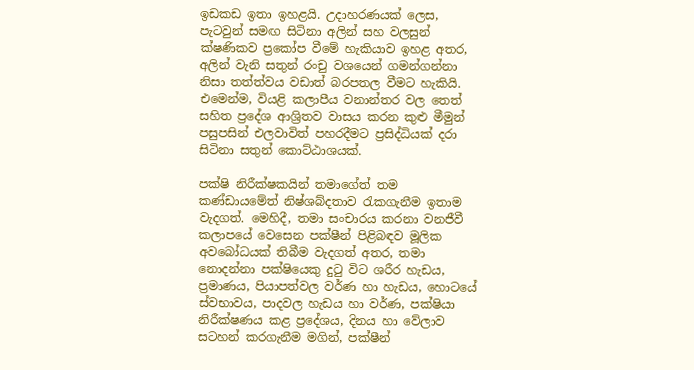ඉඩකඩ ඉතා ඉහළයි. උදාහරණයක් ලෙස, පැටවුන් සමඟ සිටිනා අලින් සහ වලසුන් ක්ෂණිකව ප්‍රකෝප වීමේ හැකියාව ඉහළ අතර, අලින් වැනි සතුන් රංචු වශයෙන් ගමන්ගන්නා නිසා තත්ත්වය වඩාත් බරපතල වීමට හැකියි. එමෙන්ම, වියළි කලාපීය වනාන්තර වල තෙත් සහිත ප්‍රදේශ ආශ්‍රිතව වාසය කරන කුළු මීමුන් පසුපසින් එලවාවිත් පහරදීමට ප්‍රසිද්ධියක් දරා සිටිනා සතුන් කොට්ඨාශයක්.

පක්ෂි නිරීක්ෂකයින් තමාගේත් තම කණ්ඩායමේත් නිෂ්ශබ්දතාව ‍රැකගැනීම ඉතාම වැදගත්. මෙහිදී, තමා සංචාරය කරනා වනජීවී කලාපයේ වෙසෙන පක්ෂීන් පිළිබඳව මූලික අවබෝධයක් තිබීම වැදගත් අතර, තමා නොදන්නා පක්ෂියෙකු දු‍ටු විට ශරීර හැඩය, ප්‍රමාණය, පියාපත්වල වර්ණ හා හැඩය, හොටයේ ස්වභාවය, පාදවල හැඩය හා වර්ණ, පක්ෂියා නිරීක්ෂණය කළ ප්‍රදේශය, දිනය හා වේලාව සටහන් කරගැනීම මගින්, පක්ෂීන්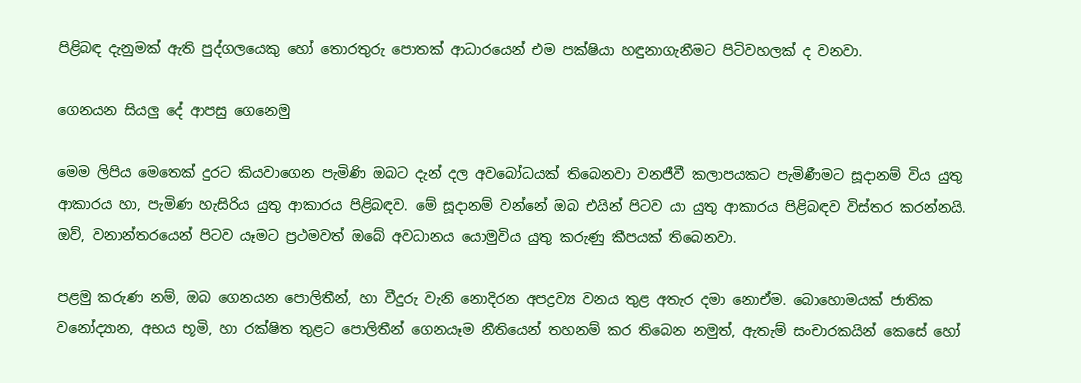පිළිබඳ දැනුමක් ඇති පුද්ගලයෙකු හෝ තොරතුරු පොතක් ආධාරයෙන් එම පක්ෂියා හඳුනාගැනීමට පිටිවහලක් ද වනවා.

ගෙනයන සියලු දේ ආපසු ගෙනෙමු

මෙම ලිපිය මෙතෙක් දුරට කියවාගෙන පැමිණි ඔබට දැන් දල අවබෝධයක් තිබෙනවා වනජීවී කලාපයකට පැමිණීමට සූදානම් විය යුතු ආකාරය හා, පැමිණ හැසිරිය යුතු ආකාරය පිළිබඳව. මේ සූදානම් වන්නේ ඔබ එයින් පිටව යා යුතු ආකාරය පිළිබඳව විස්තර කරන්නයි. ඔව්, වනාන්තරයෙන් පිටව යෑමට ප්‍රථමවත් ඔබේ අවධානය යොමුවිය යුතු කරුණු කීපයක් තිබෙනවා.

පළමු කරුණ නම්, ඔබ ගෙනයන පොලිතීන්, හා වීදුරු වැනි නොදිරන අපද්‍රව්‍ය වනය තුළ අතැර දමා නොඒම. බොහොමයක් ජාතික වනෝද්‍යාන, අභය භූමි, හා රක්ෂිත තුළට පොලිතීන් ගෙනයෑම නීතියෙන් තහනම් කර තිබෙන නමුත්, ඇතැම් සංචාරකයින් කෙසේ හෝ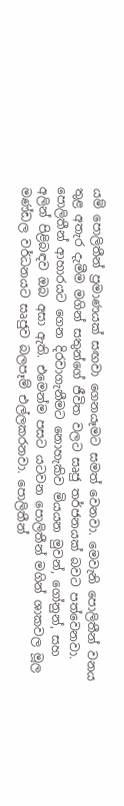යම් පොලිතීන් ප්‍රමාණයක් සඟවා ගෙනයෑමට සමත් වෙනවා. මෙවැනි පොලිතීන් වනය තුළ අතැර දැමීම මගින් සතුන්ගේ ජීවිත වලට සෘජු තර්ජනයක් බවට පත්වෙනවා. පොලිතීන් ආහාරයට ගෙන දිරවාගැනීමට නොහැකිව මියයන මුවන්, ගෝනුන්, සහ අලින් පිළිබඳව ඔබ අසා ඇති. එමෙන්ම පසට යටවන පොලිතීන් මගින් ශාකවල මූල මණ්ඩල වර්ධනයට සෘජුව බලපෑම් එල්ලකරනවා. පොලිතීන්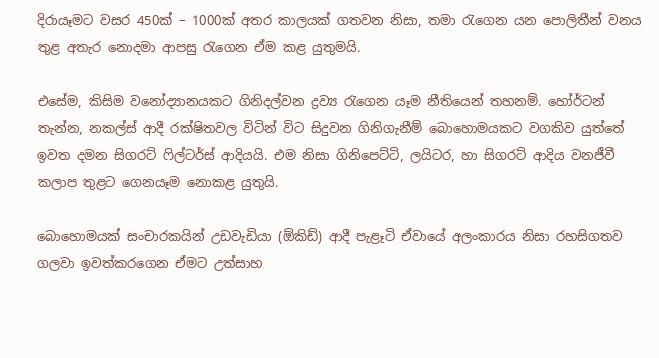දිරායෑමට වසර 450ක් – 1000ක් අතර කාලයක් ගතවන නිසා, තමා ‍රැගෙන යන පොලිතීන් වනය තුළ අතැර නොදමා ආපසු ‍රැගෙන ඒම කළ යුතුමයි.

එසේම, කිසිම වනෝද්‍යානයකට ගිනිදල්වන ද්‍රව්‍ය ‍‍රැගෙන යෑම නීතියෙන් තහනම්. හෝර්ටන් තැන්න, නකල්ස් ආදී රක්ෂිතවල විටින් විට සිදුවන ගිනිගැනීම් බොහොමයකට වගකිව යුත්තේ ඉවත දමන සිගරට් ‍ෆිල්ටර්ස් ආදියයි. එම නිසා ගිනිපෙට්ටි, ලයිටර, හා සිගරට් ආදිය වනජීවී කලාප තුළට ගෙනයෑම නොකළ යුතුයි.

බොහොමයක් සංචාරකයින් උඩවැඩියා (ඕකිඩ්) ආදී පැළෑටි ඒවායේ අලංකාරය නිසා රහසිගතව ගලවා ඉවත්කරගෙන ඒමට උත්සාහ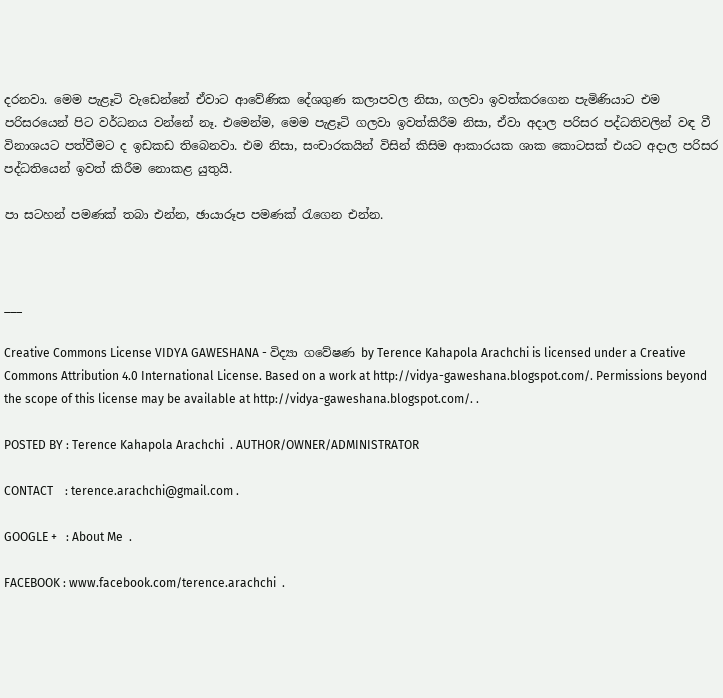දරනවා. මෙම පැළෑටි වැඩෙන්නේ ඒවාට ආවේණික දේශගුණ කලාපවල නිසා, ගලවා ඉවත්කරගෙන පැමිණියාට එම පරිසරයෙන් පිට වර්ධනය වන්නේ නෑ. එමෙන්ම, මෙම පැළෑටි ගලවා ඉවත්කිරීම නිසා, ඒවා අදාල පරිසර පද්ධතිවලින් වඳ වී විනාශයට පත්වීමට ද ඉඩකඩ තිබෙනවා. එම නිසා, සංචාරකයින් විසින් කිසිම ආකාරයක ශාක කොටසක් එයට අදාල පරිසර පද්ධතියෙන් ඉවත් කිරීම නොකළ යුතුයි.

පා සටහන් පමණක් තබා එන්න, ඡායාරූප පමණක් ‍රැගෙන එන්න.



___

Creative Commons License VIDYA GAWESHANA - විද්‍යා ගවේෂණ by Terence Kahapola Arachchi is licensed under a Creative Commons Attribution 4.0 International License. Based on a work at http://vidya-gaweshana.blogspot.com/. Permissions beyond the scope of this license may be available at http://vidya-gaweshana.blogspot.com/. .

POSTED BY : Terence Kahapola Arachchi  . AUTHOR/OWNER/ADMINISTRATOR

CONTACT    : terence.arachchi@gmail.com .

GOOGLE +   : About Me  .

FACEBOOK : www.facebook.com/terence.arachchi  .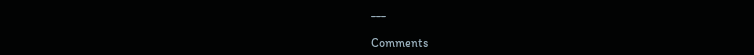___

Comments